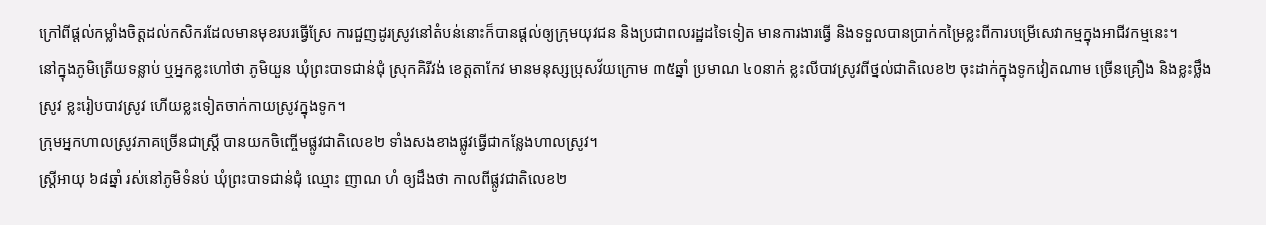ក្រៅពីផ្ដល់កម្លាំងចិត្តដល់កសិករដែលមានមុខរបរធ្វើស្រែ ការជួញដូរស្រូវនៅតំបន់នោះក៏បានផ្ដល់ឲ្យក្រុមយុវជន និងប្រជាពលរដ្ឋដទៃទៀត មានការងារធ្វើ និងទទួលបានប្រាក់កម្រៃខ្លះពីការបម្រើសេវាកម្មក្នុងអាជីវកម្មនេះ។
នៅក្នុងភូមិត្រើយទន្លាប់ ឬអ្នកខ្លះហៅថា ភូមិយួន ឃុំព្រះបាទជាន់ជុំ ស្រុកគិរីវង់ ខេត្តតាកែវ មានមនុស្សប្រុសវ័យក្រោម ៣៥ឆ្នាំ ប្រមាណ ៤០នាក់ ខ្លះលីបាវស្រូវពីថ្នល់ជាតិលេខ២ ចុះដាក់ក្នុងទូកវៀតណាម ច្រើនគ្រឿង និងខ្លះថ្លឹងស្រូវ ខ្លះរៀបបាវស្រូវ ហើយខ្លះទៀតចាក់កាយស្រូវក្នុងទូក។
ក្រុមអ្នកហាលស្រូវភាគច្រើនជាស្ត្រី បានយកចិញ្ចើមផ្លូវជាតិលេខ២ ទាំងសងខាងផ្លូវធ្វើជាកន្លែងហាលស្រូវ។
ស្ត្រីអាយុ ៦៨ឆ្នាំ រស់នៅភូមិទំនប់ ឃុំព្រះបាទជាន់ជុំ ឈ្មោះ ញាណ ហំ ឲ្យដឹងថា កាលពីផ្លូវជាតិលេខ២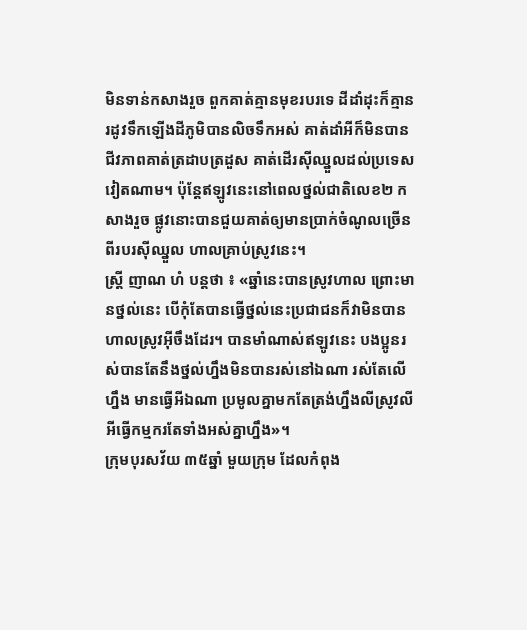មិនទាន់កសាងរួច ពួកគាត់គ្មានមុខរបរទេ ដីដាំដុះក៏គ្មាន រដូវទឹកឡើងដីភូមិបានលិចទឹកអស់ គាត់ដាំអីក៏មិនបាន ជីវភាពគាត់ត្រដាបត្រដួស គាត់ដើរស៊ីឈ្នួលដល់ប្រទេសវៀតណាម។ ប៉ុន្តែឥឡូវនេះនៅពេលថ្នល់ជាតិលេខ២ កសាងរួច ផ្លូវនោះបានជួយគាត់ឲ្យមានប្រាក់ចំណូលច្រើនពីរបរស៊ីឈ្នួល ហាលគ្រាប់ស្រូវនេះ។
ស្ត្រី ញាណ ហំ បន្តថា ៖ «ឆ្នាំនេះបានស្រូវហាល ព្រោះមានថ្នល់នេះ បើកុំតែបានធ្វើថ្នល់នេះប្រជាជនក៏វាមិនបានហាលស្រូវអ៊ីចឹងដែរ។ បានមាំណាស់ឥឡូវនេះ បងប្អូនរស់បានតែនឹងថ្នល់ហ្នឹងមិនបានរស់នៅឯណា រស់តែលើហ្នឹង មានធ្វើអីឯណា ប្រមូលគ្នាមកតែត្រង់ហ្នឹងលីស្រូវលីអីធ្វើកម្មករតែទាំងអស់គ្នាហ្នឹង»។
ក្រុមបុរសវ័យ ៣៥ឆ្នាំ មួយក្រុម ដែលកំពុង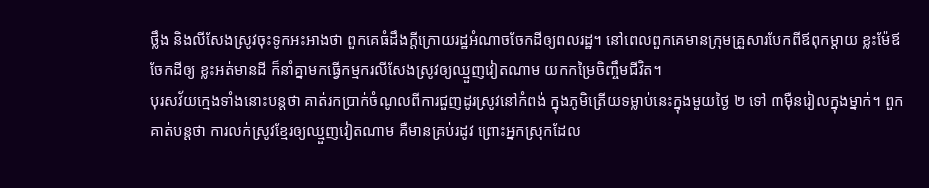ថ្លឹង និងលីសែងស្រូវចុះទូកអះអាងថា ពួកគេធំដឹងក្ដីក្រោយរដ្ឋអំណាចចែកដីឲ្យពលរដ្ឋ។ នៅពេលពួកគេមានក្រុមគ្រួសារបែកពីឪពុកម្ដាយ ខ្លះម៉ែឪចែកដីឲ្យ ខ្លះអត់មានដី ក៏នាំគ្នាមកធ្វើកម្មករលីសែងស្រូវឲ្យឈ្មួញវៀតណាម យកកម្រៃចិញ្ចឹមជីវិត។
បុរសវ័យក្មេងទាំងនោះបន្តថា គាត់រកប្រាក់ចំណូលពីការជួញដូរស្រូវនៅកំពង់ ក្នុងភូមិត្រើយទម្លាប់នេះក្នុងមួយថ្ងៃ ២ ទៅ ៣ម៉ឺនរៀលក្នុងម្នាក់។ ពួកគាត់បន្តថា ការលក់ស្រូវខ្មែរឲ្យឈ្មួញវៀតណាម គឺមានគ្រប់រដូវ ព្រោះអ្នកស្រុកដែល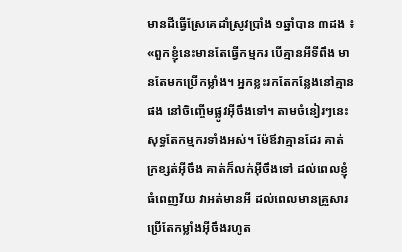មានដីធ្វើស្រែគេដាំស្រូវប្រាំង ១ឆ្នាំបាន ៣ដង ៖ «ពួកខ្ញុំនេះមានតែធ្វើកម្មករ បើគ្មានអីទីពឹង មានតែមកប្រើកម្លាំង។ អ្នកខ្លះរកតែកន្លែងនៅគ្មានផង នៅចិញ្ចើមផ្លូវអ៊ីចឹងទៅ។ តាមចំនៀរៗនេះសុទ្ធតែកម្មករទាំងអស់។ ម៉ែឪវាគ្មានដែរ គាត់ក្រខ្សត់អ៊ីចឹង គាត់ក៏លក់អ៊ីចឹងទៅ ដល់ពេលខ្ញុំធំពេញវ័យ វាអត់មានអី ដល់ពេលមានគ្រួសារប្រើតែកម្លាំងអ៊ីចឹងរហូត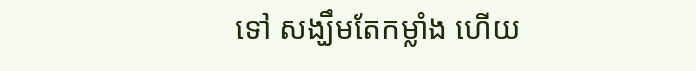ទៅ សង្ឃឹមតែកម្លាំង ហើយ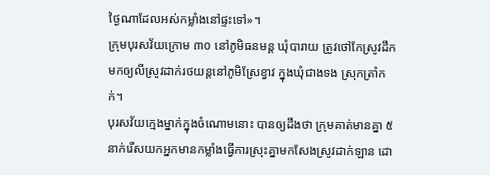ថ្ងៃណាដែលអស់កម្លាំងនៅផ្ទះទៅ»។
ក្រុមបុរសវ័យក្រោម ៣០ នៅភូមិធនមន្ត ឃុំបារាយ ត្រូវថៅកែស្រូវដឹកមកឲ្យលីស្រូវដាក់រថយន្តនៅភូមិស្រែខ្វាវ ក្នុងឃុំជាងទង ស្រុកត្រាំកក់។
បុរសវ័យក្មេងម្នាក់ក្នុងចំណោមនោះ បានឲ្យដឹងថា ក្រុមគាត់មានគ្នា ៥នាក់រើសយកអ្នកមានកម្លាំងធ្វើការស្រុះគ្នាមកសែងស្រូវដាក់ឡាន ដោ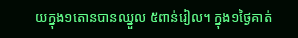យក្នុង១តោនបានឈ្នួល ៥ពាន់រៀល។ ក្នុង១ថ្ងៃគាត់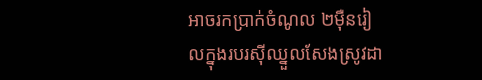អាចរកប្រាក់ចំណូល ២ម៉ឺនរៀលក្នុងរបរស៊ីឈ្នួលសែងស្រូវដា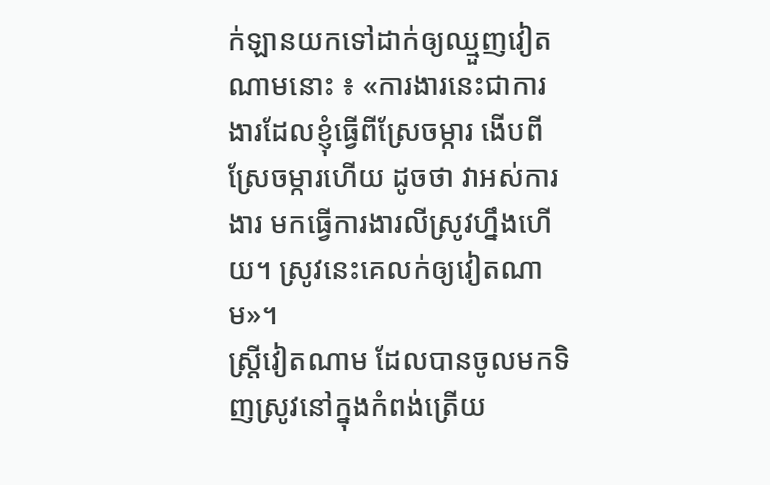ក់ឡានយកទៅដាក់ឲ្យឈ្មួញវៀតណាមនោះ ៖ «ការងារនេះជាការងារដែលខ្ញុំធ្វើពីស្រែចម្ការ ងើបពីស្រែចម្ការហើយ ដូចថា វាអស់ការងារ មកធ្វើការងារលីស្រូវហ្នឹងហើយ។ ស្រូវនេះគេលក់ឲ្យវៀតណាម»។
ស្ត្រីវៀតណាម ដែលបានចូលមកទិញស្រូវនៅក្នុងកំពង់ត្រើយ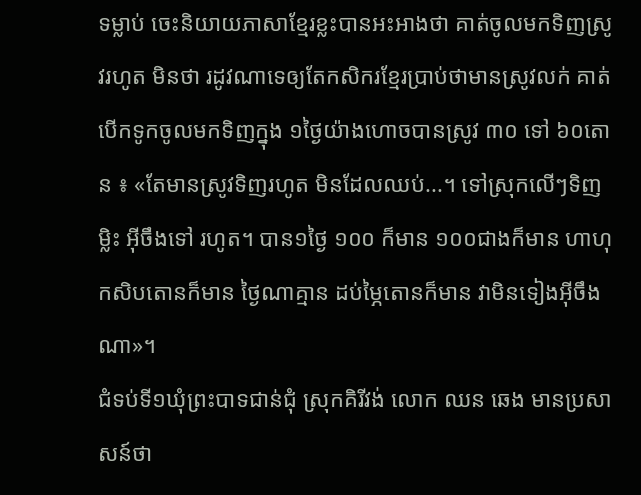ទម្លាប់ ចេះនិយាយភាសាខ្មែរខ្លះបានអះអាងថា គាត់ចូលមកទិញស្រូវរហូត មិនថា រដូវណាទេឲ្យតែកសិករខ្មែរប្រាប់ថាមានស្រូវលក់ គាត់បើកទូកចូលមកទិញក្នុង ១ថ្ងៃយ៉ាងហោចបានស្រូវ ៣០ ទៅ ៦០តោន ៖ «តែមានស្រូវទិញរហូត មិនដែលឈប់...។ ទៅស្រុកលើៗទិញម្លិះ អ៊ីចឹងទៅ រហូត។ បាន១ថ្ងៃ ១០០ ក៏មាន ១០០ជាងក៏មាន ហាហុកសិបតោនក៏មាន ថ្ងៃណាគ្មាន ដប់ម្ភៃតោនក៏មាន វាមិនទៀងអ៊ីចឹងណា»។
ជំទប់ទី១ឃុំព្រះបាទជាន់ជុំ ស្រុកគិរីវង់ លោក ឈន ឆេង មានប្រសាសន៍ថា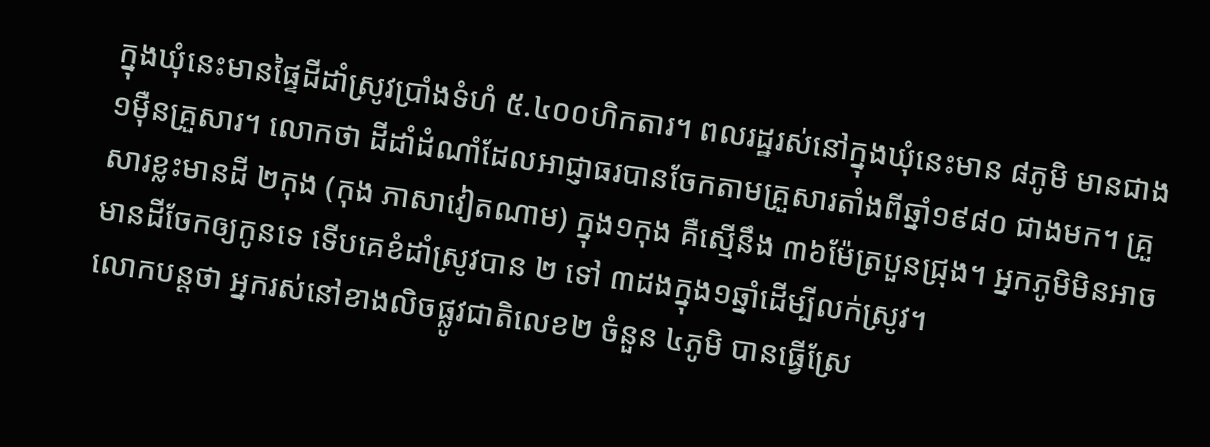ក្នុងឃុំនេះមានផ្ទៃដីដាំស្រូវប្រាំងទំហំ ៥.៤០០ហិកតារ។ ពលរដ្ឋរស់នៅក្នុងឃុំនេះមាន ៨ភូមិ មានជាង ១ម៉ឺនគ្រួសារ។ លោកថា ដីដាំដំណាំដែលអាជ្ញាធរបានចែកតាមគ្រួសារតាំងពីឆ្នាំ១៩៨០ ជាងមក។ គ្រួសារខ្លះមានដី ២កុង (កុង ភាសាវៀតណាម) ក្នុង១កុង គឺស្មើនឹង ៣៦ម៉ែត្របួនជ្រុង។ អ្នកភូមិមិនអាចមានដីចែកឲ្យកូនទេ ទើបគេខំដាំស្រូវបាន ២ ទៅ ៣ដងក្នុង១ឆ្នាំដើម្បីលក់ស្រូវ។
លោកបន្តថា អ្នករស់នៅខាងលិចផ្លូវជាតិលេខ២ ចំនួន ៤ភូមិ បានធ្វើស្រែ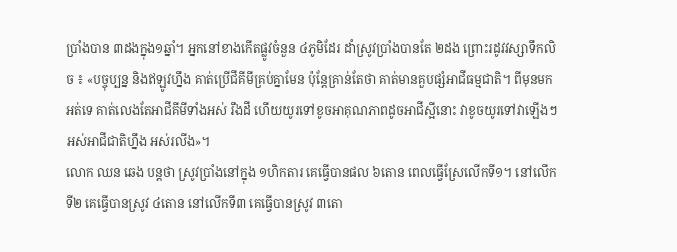ប្រាំងបាន ៣ដងក្នុង១ឆ្នាំ។ អ្នកនៅខាងកើតផ្លូវចំនួន ៤ភូមិដែរ ដាំស្រូវប្រាំងបានតែ ២ដង ព្រោះរដូវវស្សាទឹកលិច ៖ «បច្ចុប្បន្ន និងឥឡូវហ្នឹង គាត់ប្រើជីគីមីគ្រប់គ្នាមែន ប៉ុន្តែគ្រាន់តែថា គាត់មានគួបផ្សំអាជីធម្មជាតិ។ ពីមុនមកអត់ទេ គាត់លេងតែអាជីគីមីទាំងអស់ រឹងដី ហើយយូរទៅខូចអាគុណភាពដូចអាជីស្អីនោះ វាខូចយូរទៅវាឡើងៗ អស់អាជីជាតិហ្នឹង អស់រលីង»។
លោក ឈន ឆេង បន្តថា ស្រូវប្រាំងនៅក្នុង ១ហិកតារ គេធ្វើបានផល ៦តោន ពេលធ្វើស្រែលើកទី១។ នៅលើកទី២ គេធ្វើបានស្រូវ ៤តោន នៅលើកទី៣ គេធ្វើបានស្រូវ ៣តោ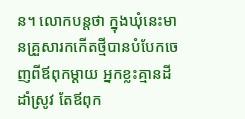ន។ លោកបន្តថា ក្នុងឃុំនេះមានគ្រួសារកកើតថ្មីបានបំបែកចេញពីឪពុកម្ដាយ អ្នកខ្លះគ្មានដីដាំស្រូវ តែឪពុក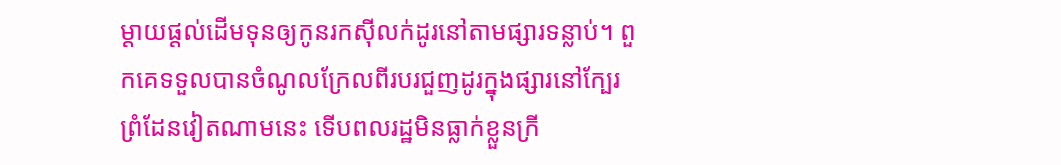ម្ដាយផ្ដល់ដើមទុនឲ្យកូនរកស៊ីលក់ដូរនៅតាមផ្សារទន្លាប់។ ពួកគេទទួលបានចំណូលក្រែលពីរបរជួញដូរក្នុងផ្សារនៅក្បែរព្រំដែនវៀតណាមនេះ ទើបពលរដ្ឋមិនធ្លាក់ខ្លួនក្រី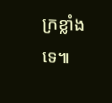ក្រខ្លាំងទេ៕